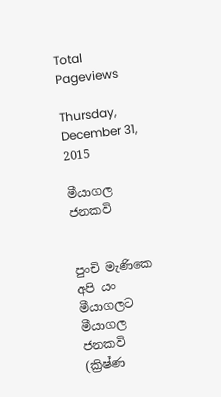Total Pageviews

Thursday, December 31, 2015

මීයාගල ජනකවි


පුංචි මැණිකෙ අපි යං මීයාගලට
මීයාගල ජනකවි
(ක්‍රිෂ්ණ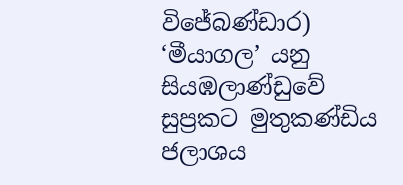විජේබණ්ඩාර)
‘මීයාගල’ යනු සියඹලාණ්ඩුවේ සුප්‍රකට මුතුකණ්ඩිය ජලාශය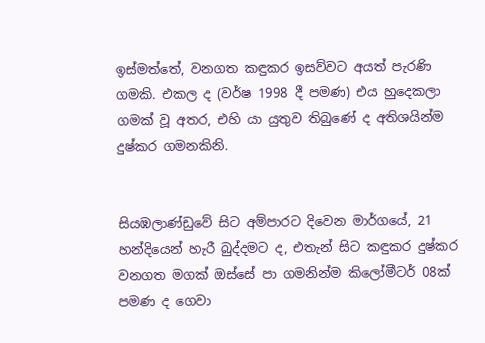ඉස්මත්තේ, වනගත කඳුකර ඉසව්වට අයත් පැරණි ගමකි. එකල ද (වර්ෂ 1998 දී පමණ) එය හුදෙකලා ගමක් වූ අතර, එහි යා යුතුව තිබුණේ ද අතිශයින්ම දුෂ්කර ගමනකිනි.


සියඹලාණ්ඩුවේ සිට අම්පාරට දිවෙන මාර්ගයේ, 21 හන්දියෙන් හැරී බුද්දමට ද, එතැන් සිට කඳුකර දුෂ්කර වනගත මගක් ඔස්සේ පා ගමනින්ම කිලෝමීටර් 08ක් පමණ ද ගෙවා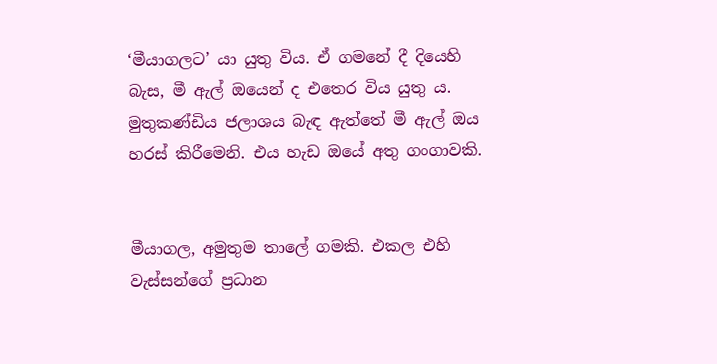‘මීයාගලට’ යා යුතු විය. ඒ ගමනේ දී දියෙහි බැස, මී ඇල් ඔයෙන් ද එතෙර විය යුතු ය. මුතුකණ්ඩිය ජලාශය බැඳ ඇත්තේ මී ඇල් ඔය හරස් කිරීමෙනි. එය හැඩ ඔයේ අතු ගංගාවකි.


මීයාගල, අමුතුම තාලේ ගමකි. එකල එහි වැස්සන්ගේ ප්‍රධාන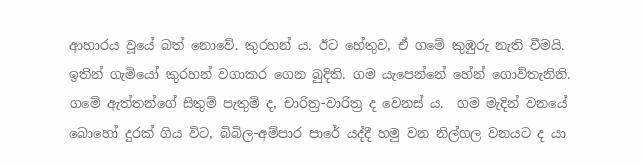ආහාරය වූයේ බත් නොවේ. කුරහන් ය. ඊට හේතුව, ඒ ගමේ කුඹුරු නැති වීමයි. ඉතින් ගැමියෝ කුරහන් වගාකර ගෙන බුදිති. ගම යැපෙන්නේ හේන් ගොවිතැනිනි. ගමේ ඇත්තන්ගේ සිතුම් පැතුම් ද, චාරිත්‍ර-වාරිත්‍ර ද වෙනස් ය.  ගම මැදින් වනයේ බොහෝ දුරක් ගිය විට, බිබිල-අම්පාර පාරේ යද්දී හමු වන නිල්ගල වනයට ද යා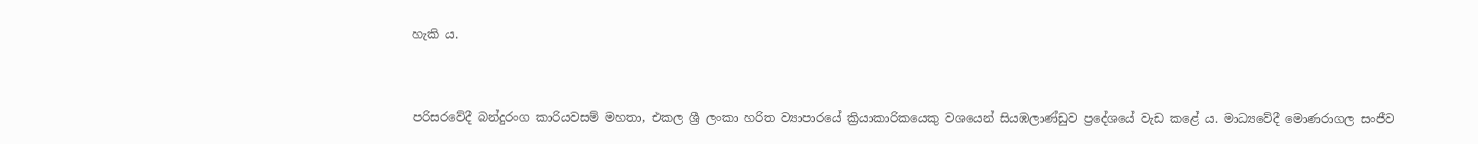හැකි ය.


පරිසරවේදී බන්දුරංග කාරියවසම් මහතා, එකල ශ්‍රී ලංකා හරිත ව්‍යාපාරයේ ක්‍රියාකාරිකයෙකු වශයෙන් සියඹලාණ්ඩුව ප්‍රදේශයේ වැඩ කළේ ය. මාධ්‍යවේදී මොණරාගල සංජීව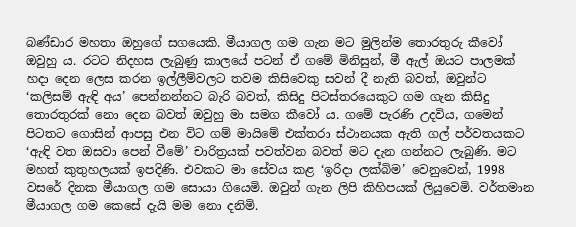බණ්ඩාර මහතා ඔහුගේ සගයෙකි. මීයාගල ගම ගැන මට මුලින්ම තොරතුරු කීවෝ ඔවුහු ය. රටට නිදහස ලැබුණු කාලයේ පටන් ඒ ගමේ මිනිසුන්, මී ඇල් ඔයට පාලමක් හදා දෙන ලෙස කරන ඉල්ලීම්වලට තවම කිසිවෙකු සවන් දී නැති බවත්, ඔවුන්ට ‘කලිසම් ඇඳි අය’ පෙන්නන්නට බැරි බවත්, කිසිදු පිටස්තරයෙකුට ගම ගැන කිසිදු තොරතුරක් නො දෙන බවත් ඔවුහු මා සමග කීවෝ ය. ගමේ පැරණි උදවිය, ගමෙන් පිටතට ගොසින් ආපසු එන විට ගම් මායිමේ එක්තරා ස්ථානයක ඇති ගල් පර්වතයකට ‘ඇඳි වත ඔසවා පෙන් වීමේ’ චාරිත්‍රයක් පවත්වන බවත් මට දැන ගන්නට ලැබුණි. මට මහත් කුතුහලයක් ඉපදිණි. එවකට මා සේවය කළ ‘ඉරිදා ලක්බිම’ වෙනුවෙන්, 1998 වසරේ දිනක මීයාගල ගම සොයා ගියෙමි. ඔවුන් ගැන ලිපි කිහිපයක් ලියුවෙමි. වර්තමාන මීයාගල ගම කෙසේ දැයි මම නො දනිමි.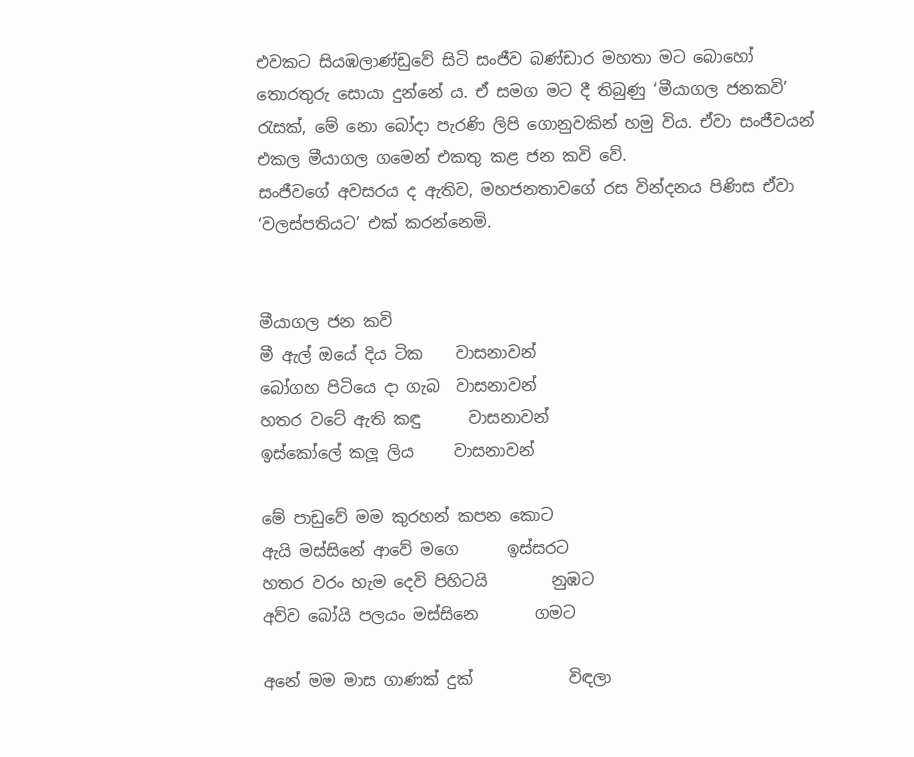එවකට සියඹලාණ්ඩුවේ සිටි සංජීව බණ්ඩාර මහතා මට බොහෝ තොරතුරු සොයා දුන්නේ ය. ඒ සමග මට දී තිබුණු ‘මීයාගල ජනකවි’ රැසක්, මේ නො බෝදා පැරණි ලිපි ගොනුවකින් හමු විය. ඒවා සංජීවයන් එකල මීයාගල ගමෙන් එකතු කළ ජන කවි වේ.
සංජීවගේ අවසරය ද ඇතිව, මහජනතාවගේ රස වින්දනය පිණිස ඒවා ‘වලස්පතියට’ එක් කරන්නෙමි.


මීයාගල ජන කවි
මී ඇල් ඔයේ දිය ටික    වාසනාවන්
බෝගහ පිටියෙ දා ගැබ  වාසනාවන්
හතර වටේ ඇති කඳු      වාසනාවන්
ඉස්කෝලේ කලූ ලිය     වාසනාවන්

මේ පාඩුවේ මම කුරහන් කපන කොට
ඇයි මස්සිනේ ආවේ මගෙ      ඉස්සරට
හතර වරං හැම දෙවි පිහිටයි        නුඹට
අව්ව බෝයි පලයං මස්සිනෙ       ගමට

අනේ මම මාස ගාණක් දුක්            විඳලා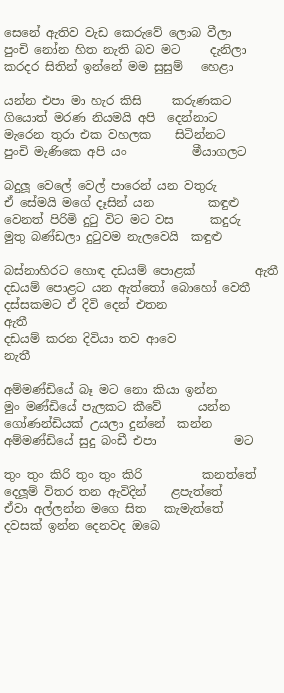සෙනේ ඇතිව වැඩ කෙරුවේ ලොබ වීලා
පුංචි නෝන හිත නැති බව මට     දැනිලා
කරදර සිතින් ඉන්නේ මම සුසුම්   හෙළා

යන්න එපා මා හැර කිසි     කරුණකට
ගියොත් මරණ නියමයි අපි  දෙන්නාට
මැරෙන තුරා එක වහලක    සිටින්නට
පුංචි මැණිකෙ අපි යං           මීයාගලට

බදුලූ වෙලේ වෙල් පාරෙන් යන වතුරු
ඒ සේමයි මගේ දෑසින් යන         කඳුළු
වෙනත් පිරිමි දුටු විට මට වස      කදුරු
මුතු බණ්ඩලා දුටුවම නැලවෙයි  කඳුළු

බස්නාහිරට හොඳ දඩයම් පොළක්          ඇතී
දඩයම් පොළට යන ඇත්තෝ බොහෝ වෙතී
දස්සකමට ඒ දිවි දෙන් එතන                  ඇතී
දඩයම් කරන දිවියා තව ආවෙ               නැතී

අම්මණ්ඩියේ බෑ මට නො කියා ඉන්න
මුං මණ්ඩියේ පැලකට කීවේ      යන්න
ගෝණන්ඩියක් උයලා දුන්නේ  කන්න
අම්මණ්ඩියේ සුදු බංඩී එපා             මට

තුං තුං කිරි තුං තුං කිරි          කනත්තේ
දෙලූම් විතර තන ඇවිදින්    ළපැත්තේ
ඒවා අල්ලන්න මගෙ සිත   කැමැත්තේ
දවසක් ඉන්න දෙනවද ඔබෙ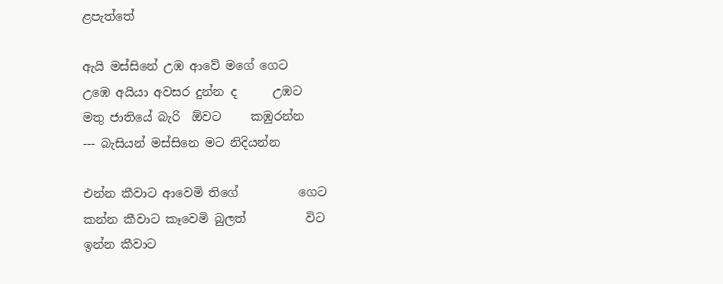ළපැත්තේ

ඇයි මස්සිනේ උඹ ආවේ මගේ ගෙට
උඹෙ අයියා අවසර දුන්න ද      උඹට
මතු ජාතියේ බැරි  ඕවට     කඹුරන්න
--- බැසියන් මස්සිනෙ මට නිදියන්න

එන්න කීවාට ආවෙමි තිගේ          ගෙට
කන්න කීවාට කෑවෙමි බුලත්          විට
ඉන්න කීවාට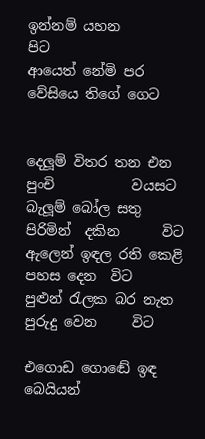ඉන්නම් යහන           පිට
ආයෙත් නේමි පර වේසියෙ තිගේ ගෙට


දෙලූම් විතර තන එන පුංචි           වයසට
බැලූම් බෝල සතු පිරිමින්  දකින      විට
ඇලෙන් ඉඳල රති කෙළි පහස දෙන  විට
පුළුන් රැලක බර නැත පුරුදු වෙන     විට

එගොඩ ගොඬේ ඉඳ බෙයියන්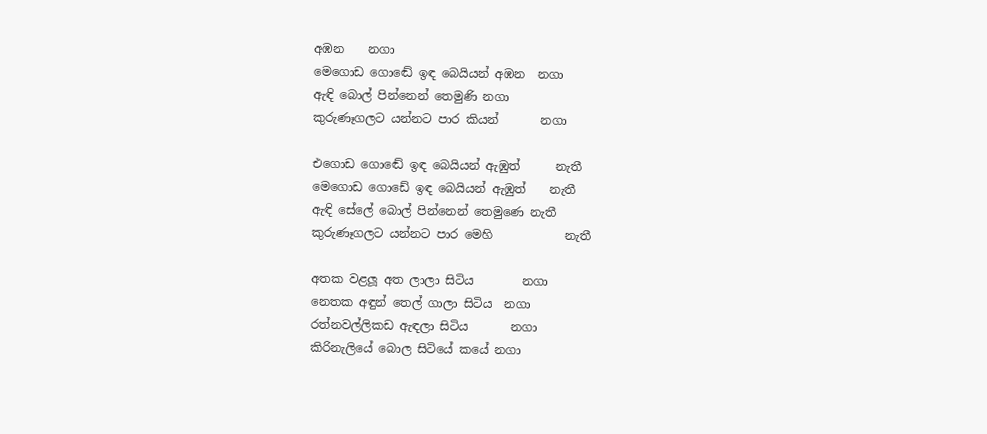අඹන    නගා
මෙගොඩ ගොඬේ ඉඳ බෙයියන් අඹන  නගා
ඇඳි බොල් පින්නෙන් තෙමුණි නගා
කුරුණෑගලට යන්නට පාර කියන්       නගා

එගොඩ ගොඬේ ඉඳ බෙයියන් ඇඹුත්      නැතී
මෙගොඩ ගොඩේ ඉඳ බෙයියන් ඇඹුත්    නැතී
ඇඳි සේලේ බොල් පින්නෙන් තෙමුණෙ නැතී
කුරුණෑගලට යන්නට පාර මෙහි            නැතී

අතක වළලූ අත ලාලා සිටිය        නගා
නෙතක අඳුන් තෙල් ගාලා සිටිය  නගා
රත්නවල්ලිකඩ ඇඳලා සිටිය       නගා
කිරිනැලියේ බොල සිටියේ කයේ නගා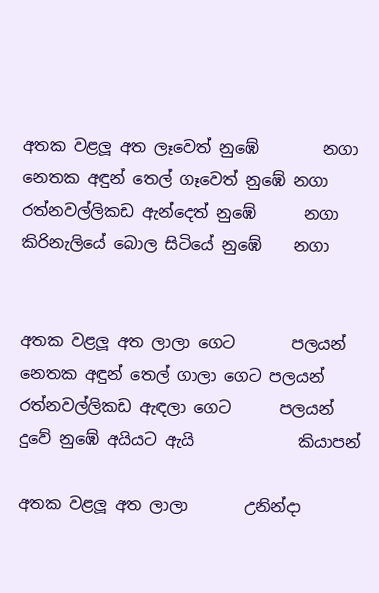අතක වළලූ අත ලෑවෙත් නුඹේ        නගා
නෙතක අඳුන් තෙල් ගෑවෙත් නුඹේ නගා
රත්නවල්ලිකඩ ඇන්දෙත් නුඹේ      නගා
කිරිනැලියේ බොල සිටියේ නුඹේ    නගා


අතක වළලූ අත ලාලා ගෙට       පලයන්
නෙතක අඳුන් තෙල් ගාලා ගෙට පලයන්
රත්නවල්ලිකඩ ඇඳලා ගෙට      පලයන්
දුවේ නුඹේ අයියට ඇයි             කියාපන්

අතක වළලූ අත ලාලා       උනින්දා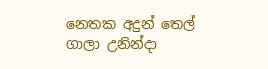නෙතක අදුන් තෙල් ගාලා උනින්දා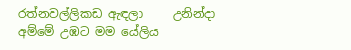රත්නවල්ලිකඩ ඇඳලා     උනින්දා
අම්මේ උඹට මම යේලිය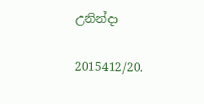උනින්දා

2015412/20.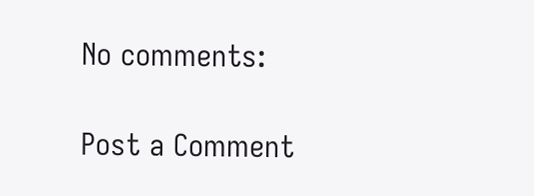No comments:

Post a Comment